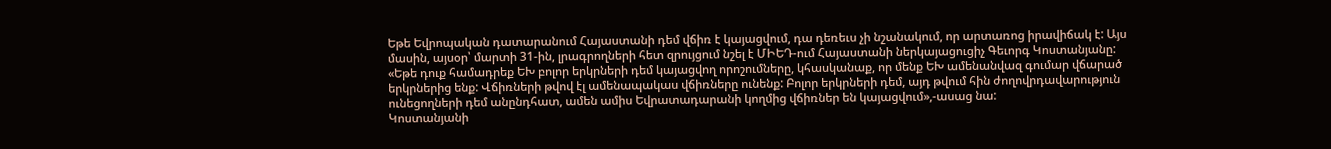Եթե Եվրոպական դատարանում Հայաստանի դեմ վճիռ է կայացվում, դա դեռեւս չի նշանակում, որ արտառոց իրավիճակ է: Այս մասին, այսօր՝ մարտի 31-ին, լրագրողների հետ զրույցում նշել է ՄԻԵԴ-ում Հայաստանի ներկայացուցիչ Գեւորգ Կոստանյանը:
«Եթե դուք համադրեք ԵԽ բոլոր երկրների դեմ կայացվող որոշումները, կհասկանաք, որ մենք ԵԽ ամենանվազ գումար վճարած երկրներից ենք: Վճիռների թվով էլ ամենապակաս վճիռները ունենք: Բոլոր երկրների դեմ, այդ թվում հին ժողովրդավարություն ունեցողների դեմ անընդհատ, ամեն ամիս Եվրատադարանի կողմից վճիռներ են կայացվում»,-ասաց նա:
Կոստանյանի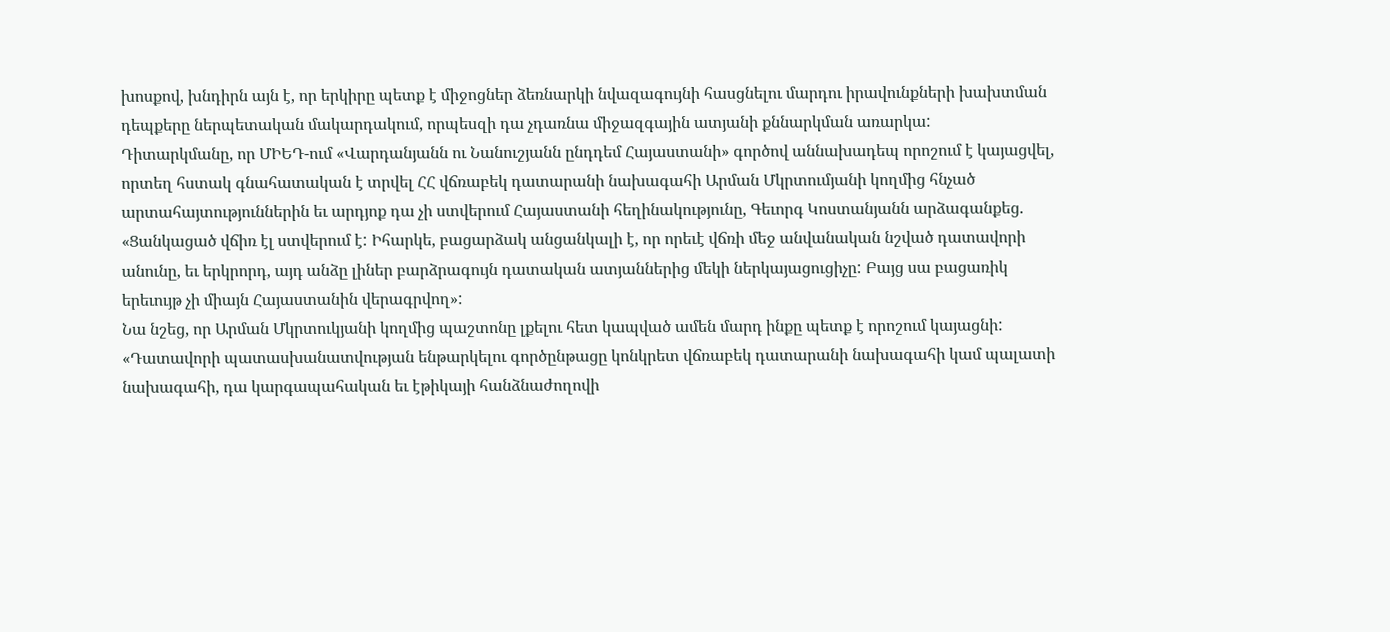խոսքով, խնդիրն այն է, որ երկիրը պետք է միջոցներ ձեռնարկի նվազագույնի հասցնելու մարդու իրավունքների խախտման դեպքերը ներպետական մակարդակում, որպեսզի դա չդառնա միջազգային ատյանի քննարկման առարկա:
Դիտարկմանը, որ ՄԻԵԴ-ում «Վարդանյանն ու Նանուշյանն ընդդեմ Հայաստանի» գործով աննախադեպ որոշում է կայացվել, որտեղ հստակ գնահատական է տրվել ՀՀ վճռաբեկ դատարանի նախագահի Արման Մկրտումյանի կողմից հնչած արտահայտություններին եւ արդյոք դա չի ստվերում Հայաստանի հեղինակությունը, Գեւորգ Կոստանյանն արձագանքեց. «Ցանկացած վճիռ էլ ստվերում է: Իհարկե, բացարձակ անցանկալի է, որ որեւէ վճռի մեջ անվանական նշված դատավորի անունը, եւ երկրորդ, այդ անձը լիներ բարձրագույն դատական ատյաններից մեկի ներկայացուցիչը: Բայց սա բացառիկ երեւույթ չի միայն Հայաստանին վերագրվող»:
Նա նշեց, որ Արման Մկրտուկյանի կողմից պաշտոնը լքելու հետ կապված ամեն մարդ ինքը պետք է որոշում կայացնի: «Դատավորի պատասխանատվության ենթարկելու գործընթացը կոնկրետ վճռաբեկ դատարանի նախագահի կամ պալատի նախագահի, դա կարգապահական եւ էթիկայի հանձնաժողովի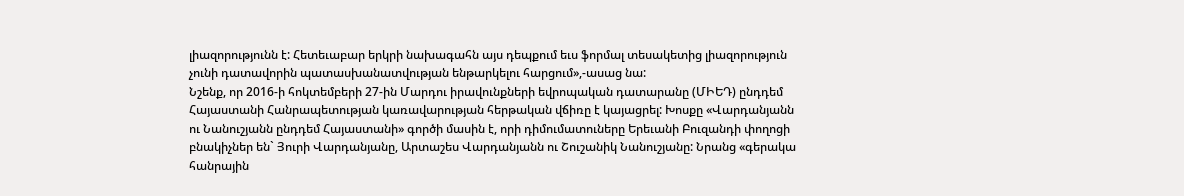լիազորությունն է: Հետեւաբար երկրի նախագահն այս դեպքում եւս ֆորմալ տեսակետից լիազորություն չունի դատավորին պատասխանատվության ենթարկելու հարցում»,-ասաց նա:
Նշենք, որ 2016-ի հոկտեմբերի 27-ին Մարդու իրավունքների եվրոպական դատարանը (ՄԻԵԴ) ընդդեմ Հայաստանի Հանրապետության կառավարության հերթական վճիռը է կայացրել: Խոսքը «Վարդանյանն ու Նանուշյանն ընդդեմ Հայաստանի» գործի մասին է, որի դիմումատուները Երեւանի Բուզանդի փողոցի բնակիչներ են` Յուրի Վարդանյանը, Արտաշես Վարդանյանն ու Շուշանիկ Նանուշյանը: Նրանց «գերակա հանրային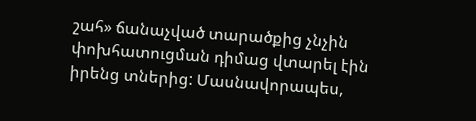շահ» ճանաչված տարածքից չնչին փոխհատուցման դիմաց վտարել էին իրենց տներից: Մասնավորապես,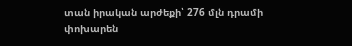տան իրական արժեքի՝ 276 մլն դրամի փոխարեն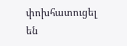փոխհատուցել են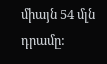միայն 54 մլն դրամը: